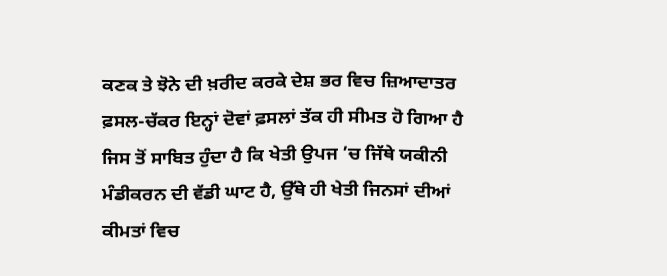ਕਣਕ ਤੇ ਝੋਨੇ ਦੀ ਖ਼ਰੀਦ ਕਰਕੇ ਦੇਸ਼ ਭਰ ਵਿਚ ਜ਼ਿਆਦਾਤਰ ਫ਼ਸਲ-ਚੱਕਰ ਇਨ੍ਹਾਂ ਦੋਵਾਂ ਫ਼ਸਲਾਂ ਤੱਕ ਹੀ ਸੀਮਤ ਹੋ ਗਿਆ ਹੈ ਜਿਸ ਤੋਂ ਸਾਬਿਤ ਹੁੰਦਾ ਹੈ ਕਿ ਖੇਤੀ ਉਪਜ ’ਚ ਜਿੱਥੇ ਯਕੀਨੀ ਮੰਡੀਕਰਨ ਦੀ ਵੱਡੀ ਘਾਟ ਹੈ, ਉੱਥੇ ਹੀ ਖੇਤੀ ਜਿਨਸਾਂ ਦੀਆਂ ਕੀਮਤਾਂ ਵਿਚ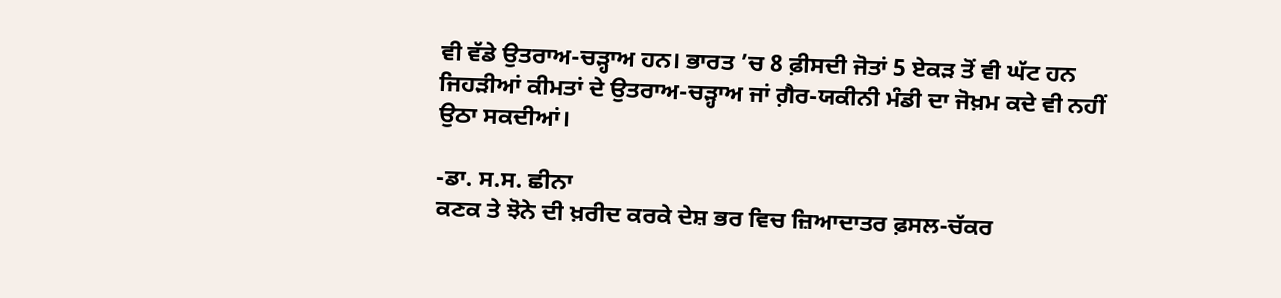ਵੀ ਵੱਡੇ ਉਤਰਾਅ-ਚੜ੍ਹਾਅ ਹਨ। ਭਾਰਤ ’ਚ 8 ਫ਼ੀਸਦੀ ਜੋਤਾਂ 5 ਏਕੜ ਤੋਂ ਵੀ ਘੱਟ ਹਨ ਜਿਹੜੀਆਂ ਕੀਮਤਾਂ ਦੇ ਉਤਰਾਅ-ਚੜ੍ਹਾਅ ਜਾਂ ਗ਼ੈਰ-ਯਕੀਨੀ ਮੰਡੀ ਦਾ ਜੋਖ਼ਮ ਕਦੇ ਵੀ ਨਹੀਂ ਉਠਾ ਸਕਦੀਆਂ।

-ਡਾ. ਸ.ਸ. ਛੀਨਾ
ਕਣਕ ਤੇ ਝੋਨੇ ਦੀ ਖ਼ਰੀਦ ਕਰਕੇ ਦੇਸ਼ ਭਰ ਵਿਚ ਜ਼ਿਆਦਾਤਰ ਫ਼ਸਲ-ਚੱਕਰ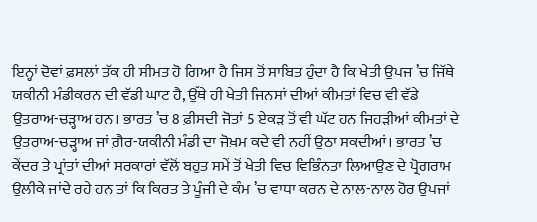ਇਨ੍ਹਾਂ ਦੋਵਾਂ ਫ਼ਸਲਾਂ ਤੱਕ ਹੀ ਸੀਮਤ ਹੋ ਗਿਆ ਹੈ ਜਿਸ ਤੋਂ ਸਾਬਿਤ ਹੁੰਦਾ ਹੈ ਕਿ ਖੇਤੀ ਉਪਜ ’ਚ ਜਿੱਥੇ ਯਕੀਨੀ ਮੰਡੀਕਰਨ ਦੀ ਵੱਡੀ ਘਾਟ ਹੈ, ਉੱਥੇ ਹੀ ਖੇਤੀ ਜਿਨਸਾਂ ਦੀਆਂ ਕੀਮਤਾਂ ਵਿਚ ਵੀ ਵੱਡੇ ਉਤਰਾਅ-ਚੜ੍ਹਾਅ ਹਨ। ਭਾਰਤ ’ਚ 8 ਫ਼ੀਸਦੀ ਜੋਤਾਂ 5 ਏਕੜ ਤੋਂ ਵੀ ਘੱਟ ਹਨ ਜਿਹੜੀਆਂ ਕੀਮਤਾਂ ਦੇ ਉਤਰਾਅ-ਚੜ੍ਹਾਅ ਜਾਂ ਗ਼ੈਰ-ਯਕੀਨੀ ਮੰਡੀ ਦਾ ਜੋਖ਼ਮ ਕਦੇ ਵੀ ਨਹੀਂ ਉਠਾ ਸਕਦੀਆਂ। ਭਾਰਤ ’ਚ ਕੇਂਦਰ ਤੇ ਪ੍ਰਾਂਤਾਂ ਦੀਆਂ ਸਰਕਾਰਾਂ ਵੱਲੋਂ ਬਹੁਤ ਸਮੇਂ ਤੋਂ ਖੇਤੀ ਵਿਚ ਵਿਭਿੰਨਤਾ ਲਿਆਉਣ ਦੇ ਪ੍ਰੋਗਰਾਮ ਉਲੀਕੇ ਜਾਂਦੇ ਰਹੇ ਹਨ ਤਾਂ ਕਿ ਕਿਰਤ ਤੇ ਪੂੰਜੀ ਦੇ ਕੰਮ ’ਚ ਵਾਧਾ ਕਰਨ ਦੇ ਨਾਲ-ਨਾਲ ਹੋਰ ਉਪਜਾਂ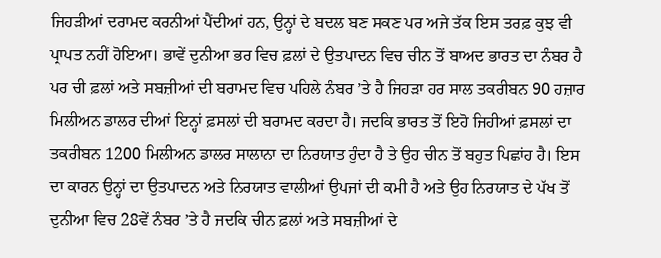ਜਿਹੜੀਆਂ ਦਰਾਮਦ ਕਰਨੀਆਂ ਪੈਂਦੀਆਂ ਹਨ, ਉਨ੍ਹਾਂ ਦੇ ਬਦਲ ਬਣ ਸਕਣ ਪਰ ਅਜੇ ਤੱਕ ਇਸ ਤਰਫ਼ ਕੁਝ ਵੀ ਪ੍ਰਾਪਤ ਨਹੀਂ ਹੋਇਆ। ਭਾਵੇਂ ਦੁਨੀਆ ਭਰ ਵਿਚ ਫ਼ਲਾਂ ਦੇ ਉਤਪਾਦਨ ਵਿਚ ਚੀਨ ਤੋਂ ਬਾਅਦ ਭਾਰਤ ਦਾ ਨੰਬਰ ਹੈ ਪਰ ਚੀ ਫ਼ਲਾਂ ਅਤੇ ਸਬਜ਼ੀਆਂ ਦੀ ਬਰਾਮਦ ਵਿਚ ਪਹਿਲੇ ਨੰਬਰ ’ਤੇ ਹੈ ਜਿਹੜਾ ਹਰ ਸਾਲ ਤਕਰੀਬਨ 90 ਹਜ਼ਾਰ ਮਿਲੀਅਨ ਡਾਲਰ ਦੀਆਂ ਇਨ੍ਹਾਂ ਫ਼ਸਲਾਂ ਦੀ ਬਰਾਮਦ ਕਰਦਾ ਹੈ। ਜਦਕਿ ਭਾਰਤ ਤੋਂ ਇਹੋ ਜਿਹੀਆਂ ਫ਼ਸਲਾਂ ਦਾ ਤਕਰੀਬਨ 1200 ਮਿਲੀਅਨ ਡਾਲਰ ਸਾਲਾਨਾ ਦਾ ਨਿਰਯਾਤ ਹੁੰਦਾ ਹੈ ਤੇ ਉਹ ਚੀਨ ਤੋਂ ਬਹੁਤ ਪਿਛਾਂਹ ਹੈ। ਇਸ ਦਾ ਕਾਰਨ ਉਨ੍ਹਾਂ ਦਾ ਉਤਪਾਦਨ ਅਤੇ ਨਿਰਯਾਤ ਵਾਲੀਆਂ ਉਪਜਾਂ ਦੀ ਕਮੀ ਹੈ ਅਤੇ ਉਹ ਨਿਰਯਾਤ ਦੇ ਪੱਖ ਤੋਂ ਦੁਨੀਆ ਵਿਚ 28ਵੇਂ ਨੰਬਰ ’ਤੇ ਹੈ ਜਦਕਿ ਚੀਨ ਫ਼ਲਾਂ ਅਤੇ ਸਬਜ਼ੀਆਂ ਦੇ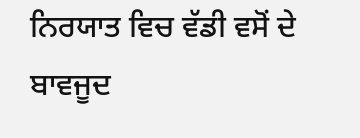ਨਿਰਯਾਤ ਵਿਚ ਵੱਡੀ ਵਸੋਂ ਦੇ ਬਾਵਜੂਦ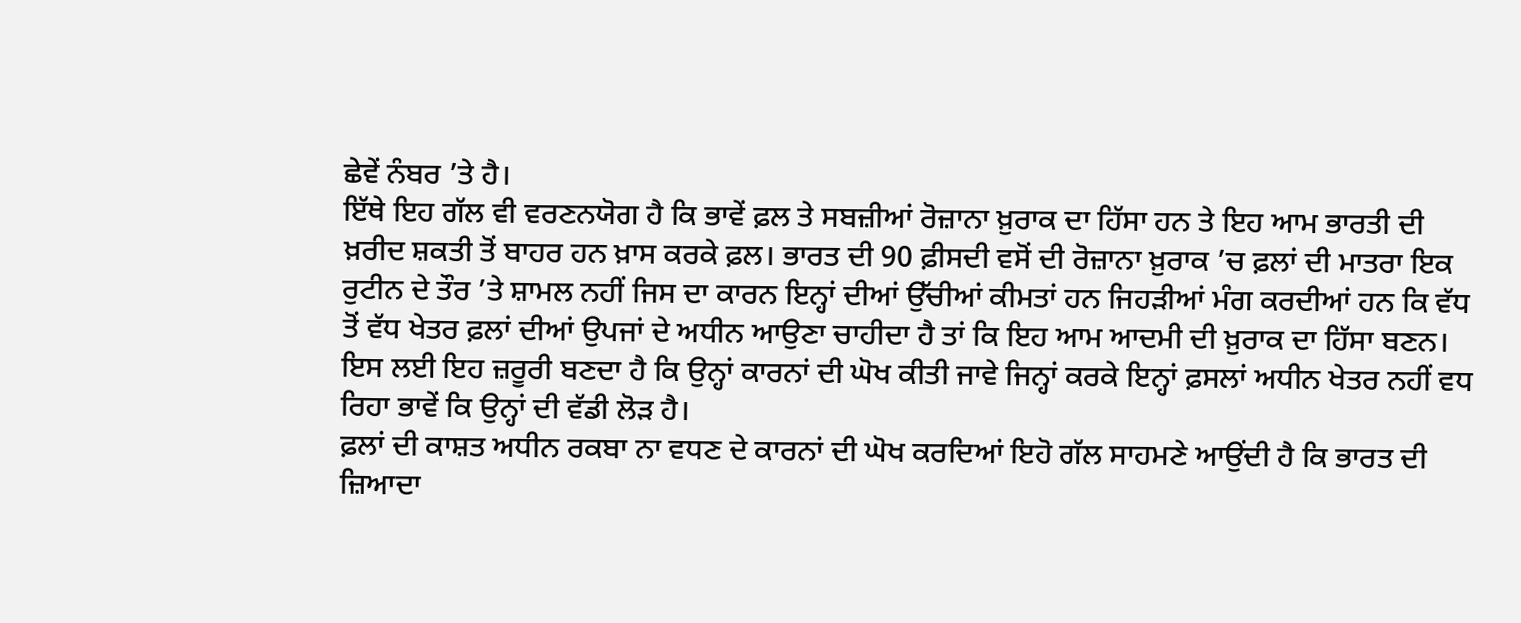ਛੇਵੇਂ ਨੰਬਰ ’ਤੇ ਹੈ।
ਇੱਥੇ ਇਹ ਗੱਲ ਵੀ ਵਰਣਨਯੋਗ ਹੈ ਕਿ ਭਾਵੇਂ ਫ਼ਲ ਤੇ ਸਬਜ਼ੀਆਂ ਰੋਜ਼ਾਨਾ ਖ਼ੁਰਾਕ ਦਾ ਹਿੱਸਾ ਹਨ ਤੇ ਇਹ ਆਮ ਭਾਰਤੀ ਦੀ ਖ਼ਰੀਦ ਸ਼ਕਤੀ ਤੋਂ ਬਾਹਰ ਹਨ ਖ਼ਾਸ ਕਰਕੇ ਫ਼ਲ। ਭਾਰਤ ਦੀ 90 ਫ਼ੀਸਦੀ ਵਸੋਂ ਦੀ ਰੋਜ਼ਾਨਾ ਖ਼ੁਰਾਕ ’ਚ ਫ਼ਲਾਂ ਦੀ ਮਾਤਰਾ ਇਕ ਰੁਟੀਨ ਦੇ ਤੌਰ ’ਤੇ ਸ਼ਾਮਲ ਨਹੀਂ ਜਿਸ ਦਾ ਕਾਰਨ ਇਨ੍ਹਾਂ ਦੀਆਂ ਉੱਚੀਆਂ ਕੀਮਤਾਂ ਹਨ ਜਿਹੜੀਆਂ ਮੰਗ ਕਰਦੀਆਂ ਹਨ ਕਿ ਵੱਧ ਤੋਂ ਵੱਧ ਖੇਤਰ ਫ਼ਲਾਂ ਦੀਆਂ ਉਪਜਾਂ ਦੇ ਅਧੀਨ ਆਉਣਾ ਚਾਹੀਦਾ ਹੈ ਤਾਂ ਕਿ ਇਹ ਆਮ ਆਦਮੀ ਦੀ ਖ਼ੁਰਾਕ ਦਾ ਹਿੱਸਾ ਬਣਨ। ਇਸ ਲਈ ਇਹ ਜ਼ਰੂਰੀ ਬਣਦਾ ਹੈ ਕਿ ਉਨ੍ਹਾਂ ਕਾਰਨਾਂ ਦੀ ਘੋਖ ਕੀਤੀ ਜਾਵੇ ਜਿਨ੍ਹਾਂ ਕਰਕੇ ਇਨ੍ਹਾਂ ਫ਼ਸਲਾਂ ਅਧੀਨ ਖੇਤਰ ਨਹੀਂ ਵਧ ਰਿਹਾ ਭਾਵੇਂ ਕਿ ਉਨ੍ਹਾਂ ਦੀ ਵੱਡੀ ਲੋੜ ਹੈ।
ਫ਼ਲਾਂ ਦੀ ਕਾਸ਼ਤ ਅਧੀਨ ਰਕਬਾ ਨਾ ਵਧਣ ਦੇ ਕਾਰਨਾਂ ਦੀ ਘੋਖ ਕਰਦਿਆਂ ਇਹੋ ਗੱਲ ਸਾਹਮਣੇ ਆਉਂਦੀ ਹੈ ਕਿ ਭਾਰਤ ਦੀ ਜ਼ਿਆਦਾ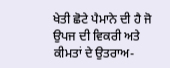ਖੇਤੀ ਛੋਟੇ ਪੈਮਾਨੇ ਦੀ ਹੈ ਜੋ ਉਪਜ ਦੀ ਵਿਕਰੀ ਅਤੇ ਕੀਮਤਾਂ ਦੇ ਉਤਰਾਅ-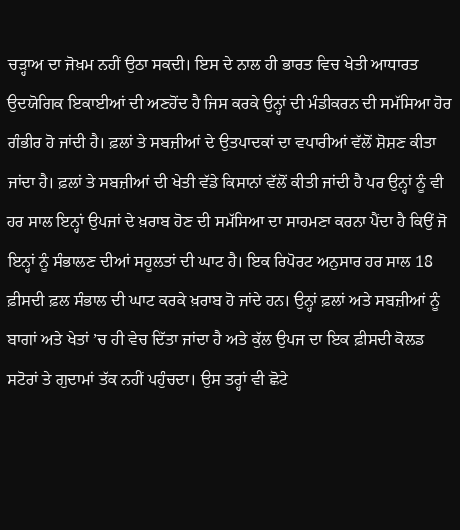ਚੜ੍ਹਾਅ ਦਾ ਜੋਖ਼ਮ ਨਹੀਂ ਉਠਾ ਸਕਦੀ। ਇਸ ਦੇ ਨਾਲ ਹੀ ਭਾਰਤ ਵਿਚ ਖੇਤੀ ਆਧਾਰਤ ਉਦਯੋਗਿਕ ਇਕਾਈਆਂ ਦੀ ਅਣਹੋਂਦ ਹੈ ਜਿਸ ਕਰਕੇ ਉਨ੍ਹਾਂ ਦੀ ਮੰਡੀਕਰਨ ਦੀ ਸਮੱਸਿਆ ਹੋਰ ਗੰਭੀਰ ਹੋ ਜਾਂਦੀ ਹੈ। ਫ਼ਲਾਂ ਤੇ ਸਬਜ਼ੀਆਂ ਦੇ ਉਤਪਾਦਕਾਂ ਦਾ ਵਪਾਰੀਆਂ ਵੱਲੋਂ ਸ਼ੋਸ਼ਣ ਕੀਤਾ ਜਾਂਦਾ ਹੈ। ਫ਼ਲਾਂ ਤੇ ਸਬਜ਼ੀਆਂ ਦੀ ਖੇਤੀ ਵੱਡੇ ਕਿਸਾਨਾਂ ਵੱਲੋਂ ਕੀਤੀ ਜਾਂਦੀ ਹੈ ਪਰ ਉਨ੍ਹਾਂ ਨੂੰ ਵੀ ਹਰ ਸਾਲ ਇਨ੍ਹਾਂ ਉਪਜਾਂ ਦੇ ਖ਼ਰਾਬ ਹੋਣ ਦੀ ਸਮੱਸਿਆ ਦਾ ਸਾਹਮਣਾ ਕਰਨਾ ਪੈਂਦਾ ਹੈ ਕਿਉਂ ਜੋ ਇਨ੍ਹਾਂ ਨੂੰ ਸੰਭਾਲਣ ਦੀਆਂ ਸਹੂਲਤਾਂ ਦੀ ਘਾਟ ਹੈ। ਇਕ ਰਿਪੋਰਟ ਅਨੁਸਾਰ ਹਰ ਸਾਲ 18 ਫ਼ੀਸਦੀ ਫ਼ਲ ਸੰਭਾਲ ਦੀ ਘਾਟ ਕਰਕੇ ਖ਼ਰਾਬ ਹੋ ਜਾਂਦੇ ਹਨ। ਉਨ੍ਹਾਂ ਫ਼ਲਾਂ ਅਤੇ ਸਬਜ਼ੀਆਂ ਨੂੰ ਬਾਗਾਂ ਅਤੇ ਖੇਤਾਂ ’ਚ ਹੀ ਵੇਚ ਦਿੱਤਾ ਜਾਂਦਾ ਹੈ ਅਤੇ ਕੁੱਲ ਉਪਜ ਦਾ ਇਕ ਫ਼ੀਸਦੀ ਕੋਲਡ ਸਟੋਰਾਂ ਤੇ ਗੁਦਾਮਾਂ ਤੱਕ ਨਹੀਂ ਪਹੁੰਚਦਾ। ਉਸ ਤਰ੍ਹਾਂ ਵੀ ਛੋਟੇ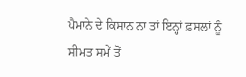ਪੈਮਾਨੇ ਦੇ ਕਿਸਾਨ ਨਾ ਤਾਂ ਇਨ੍ਹਾਂ ਫ਼ਸਲਾਂ ਨੂੰ ਸੀਮਤ ਸਮੇਂ ਤੋਂ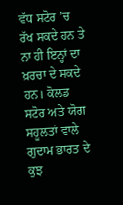ਵੱਧ ਸਟੋਰ ’ਚ ਰੱਖ ਸਕਦੇ ਹਨ ਤੇ ਨਾ ਹੀ ਇਨ੍ਹਾਂ ਦਾ ਖ਼ਰਚਾ ਦੇ ਸਕਦੇ ਹਨ। ਕੋਲਡ ਸਟੋਰ ਅਤੇ ਯੋਗ ਸਹੂਲਤਾਂ ਵਾਲੇ ਗੁਦਾਮ ਭਾਰਤ ਦੇ ਕੁਝ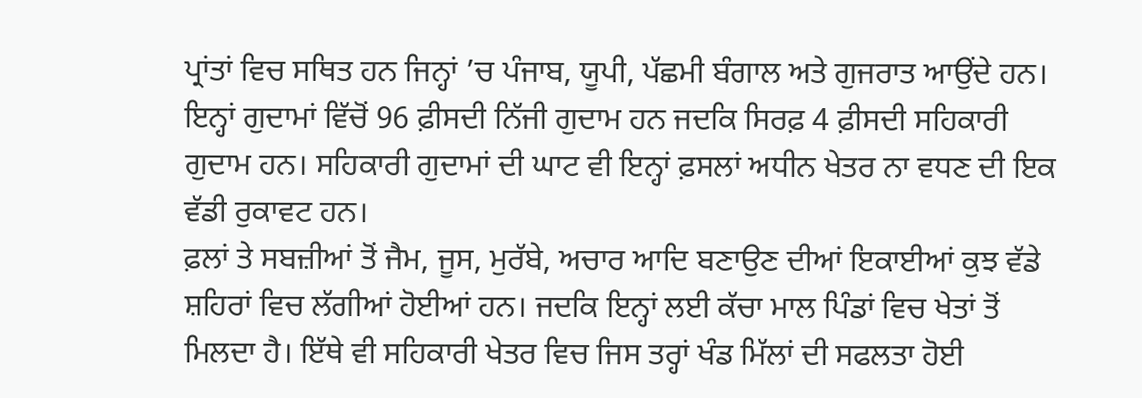ਪ੍ਰਾਂਤਾਂ ਵਿਚ ਸਥਿਤ ਹਨ ਜਿਨ੍ਹਾਂ ’ਚ ਪੰਜਾਬ, ਯੂਪੀ, ਪੱਛਮੀ ਬੰਗਾਲ ਅਤੇ ਗੁਜਰਾਤ ਆਉਂਦੇ ਹਨ। ਇਨ੍ਹਾਂ ਗੁਦਾਮਾਂ ਵਿੱਚੋਂ 96 ਫ਼ੀਸਦੀ ਨਿੱਜੀ ਗੁਦਾਮ ਹਨ ਜਦਕਿ ਸਿਰਫ਼ 4 ਫ਼ੀਸਦੀ ਸਹਿਕਾਰੀ ਗੁਦਾਮ ਹਨ। ਸਹਿਕਾਰੀ ਗੁਦਾਮਾਂ ਦੀ ਘਾਟ ਵੀ ਇਨ੍ਹਾਂ ਫ਼ਸਲਾਂ ਅਧੀਨ ਖੇਤਰ ਨਾ ਵਧਣ ਦੀ ਇਕ ਵੱਡੀ ਰੁਕਾਵਟ ਹਨ।
ਫ਼ਲਾਂ ਤੇ ਸਬਜ਼ੀਆਂ ਤੋਂ ਜੈਮ, ਜੂਸ, ਮੁਰੱਬੇ, ਅਚਾਰ ਆਦਿ ਬਣਾਉਣ ਦੀਆਂ ਇਕਾਈਆਂ ਕੁਝ ਵੱਡੇ ਸ਼ਹਿਰਾਂ ਵਿਚ ਲੱਗੀਆਂ ਹੋਈਆਂ ਹਨ। ਜਦਕਿ ਇਨ੍ਹਾਂ ਲਈ ਕੱਚਾ ਮਾਲ ਪਿੰਡਾਂ ਵਿਚ ਖੇਤਾਂ ਤੋਂ ਮਿਲਦਾ ਹੈ। ਇੱਥੇ ਵੀ ਸਹਿਕਾਰੀ ਖੇਤਰ ਵਿਚ ਜਿਸ ਤਰ੍ਹਾਂ ਖੰਡ ਮਿੱਲਾਂ ਦੀ ਸਫਲਤਾ ਹੋਈ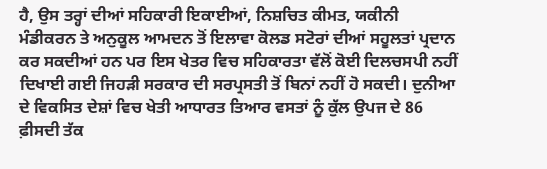ਹੈ, ਉਸ ਤਰ੍ਹਾਂ ਦੀਆਂ ਸਹਿਕਾਰੀ ਇਕਾਈਆਂ, ਨਿਸ਼ਚਿਤ ਕੀਮਤ, ਯਕੀਨੀ ਮੰਡੀਕਰਨ ਤੇ ਅਨੁਕੂਲ ਆਮਦਨ ਤੋਂ ਇਲਾਵਾ ਕੋਲਡ ਸਟੋਰਾਂ ਦੀਆਂ ਸਹੂਲਤਾਂ ਪ੍ਰਦਾਨ ਕਰ ਸਕਦੀਆਂ ਹਨ ਪਰ ਇਸ ਖੇਤਰ ਵਿਚ ਸਹਿਕਾਰਤਾ ਵੱਲੋਂ ਕੋਈ ਦਿਲਚਸਪੀ ਨਹੀਂ ਦਿਖਾਈ ਗਈ ਜਿਹੜੀ ਸਰਕਾਰ ਦੀ ਸਰਪ੍ਰਸਤੀ ਤੋਂ ਬਿਨਾਂ ਨਹੀਂ ਹੋ ਸਕਦੀ। ਦੁਨੀਆ ਦੇ ਵਿਕਸਿਤ ਦੇਸ਼ਾਂ ਵਿਚ ਖੇਤੀ ਆਧਾਰਤ ਤਿਆਰ ਵਸਤਾਂ ਨੂੰ ਕੁੱਲ ਉਪਜ ਦੇ 86 ਫ਼ੀਸਦੀ ਤੱਕ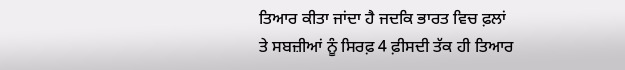ਤਿਆਰ ਕੀਤਾ ਜਾਂਦਾ ਹੈ ਜਦਕਿ ਭਾਰਤ ਵਿਚ ਫ਼ਲਾਂ ਤੇ ਸਬਜ਼ੀਆਂ ਨੂੰ ਸਿਰਫ਼ 4 ਫ਼ੀਸਦੀ ਤੱਕ ਹੀ ਤਿਆਰ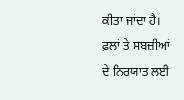ਕੀਤਾ ਜਾਂਦਾ ਹੈ। ਫ਼ਲਾਂ ਤੇ ਸਬਜ਼ੀਆਂ ਦੇ ਨਿਰਯਾਤ ਲਈ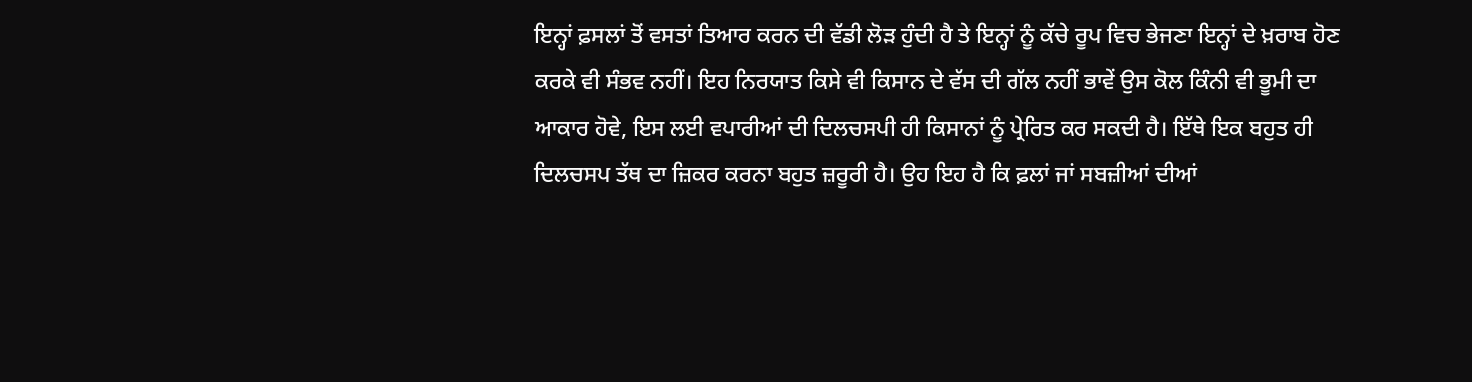ਇਨ੍ਹਾਂ ਫ਼ਸਲਾਂ ਤੋਂ ਵਸਤਾਂ ਤਿਆਰ ਕਰਨ ਦੀ ਵੱਡੀ ਲੋੜ ਹੁੰਦੀ ਹੈ ਤੇ ਇਨ੍ਹਾਂ ਨੂੰ ਕੱਚੇ ਰੂਪ ਵਿਚ ਭੇਜਣਾ ਇਨ੍ਹਾਂ ਦੇ ਖ਼ਰਾਬ ਹੋਣ ਕਰਕੇ ਵੀ ਸੰਭਵ ਨਹੀਂ। ਇਹ ਨਿਰਯਾਤ ਕਿਸੇ ਵੀ ਕਿਸਾਨ ਦੇ ਵੱਸ ਦੀ ਗੱਲ ਨਹੀਂ ਭਾਵੇਂ ਉਸ ਕੋਲ ਕਿੰਨੀ ਵੀ ਭੂਮੀ ਦਾ ਆਕਾਰ ਹੋਵੇ, ਇਸ ਲਈ ਵਪਾਰੀਆਂ ਦੀ ਦਿਲਚਸਪੀ ਹੀ ਕਿਸਾਨਾਂ ਨੂੰ ਪ੍ਰੇਰਿਤ ਕਰ ਸਕਦੀ ਹੈ। ਇੱਥੇ ਇਕ ਬਹੁਤ ਹੀ ਦਿਲਚਸਪ ਤੱਥ ਦਾ ਜ਼ਿਕਰ ਕਰਨਾ ਬਹੁਤ ਜ਼ਰੂਰੀ ਹੈ। ਉਹ ਇਹ ਹੈ ਕਿ ਫ਼ਲਾਂ ਜਾਂ ਸਬਜ਼ੀਆਂ ਦੀਆਂ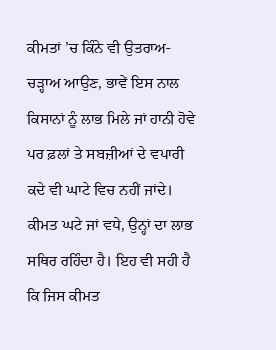ਕੀਮਤਾਂ ’ਚ ਕਿੰਨੇ ਵੀ ਉਤਰਾਅ-ਚੜ੍ਹਾਅ ਆਉਣ, ਭਾਵੇਂ ਇਸ ਨਾਲ ਕਿਸਾਨਾਂ ਨੂੰ ਲਾਭ ਮਿਲੇ ਜਾਂ ਹਾਨੀ ਹੋਵੇ ਪਰ ਫ਼ਲਾਂ ਤੇ ਸਬਜ਼ੀਆਂ ਦੇ ਵਪਾਰੀ ਕਦੇ ਵੀ ਘਾਟੇ ਵਿਚ ਨਹੀਂ ਜਾਂਦੇ। ਕੀਮਤ ਘਟੇ ਜਾਂ ਵਧੇ, ਉਨ੍ਹਾਂ ਦਾ ਲਾਭ ਸਥਿਰ ਰਹਿੰਦਾ ਹੈ। ਇਹ ਵੀ ਸਹੀ ਹੈ ਕਿ ਜਿਸ ਕੀਮਤ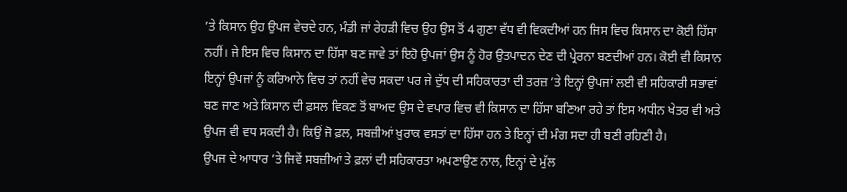’ਤੇ ਕਿਸਾਨ ਉਹ ਉਪਜ ਵੇਚਦੇ ਹਨ, ਮੰਡੀ ਜਾਂ ਰੇਹੜੀ ਵਿਚ ਉਹ ਉਸ ਤੋਂ 4 ਗੁਣਾ ਵੱਧ ਵੀ ਵਿਕਦੀਆਂ ਹਨ ਜਿਸ ਵਿਚ ਕਿਸਾਨ ਦਾ ਕੋਈ ਹਿੱਸਾ ਨਹੀਂ। ਜੇ ਇਸ ਵਿਚ ਕਿਸਾਨ ਦਾ ਹਿੱਸਾ ਬਣ ਜਾਵੇ ਤਾਂ ਇਹੋ ਉਪਜਾਂ ਉਸ ਨੂੰ ਹੋਰ ਉਤਪਾਦਨ ਦੇਣ ਦੀ ਪ੍ਰੇਰਨਾ ਬਣਦੀਆਂ ਹਨ। ਕੋਈ ਵੀ ਕਿਸਾਨ ਇਨ੍ਹਾਂ ਉਪਜਾਂ ਨੂੰ ਕਰਿਆਨੇ ਵਿਚ ਤਾਂ ਨਹੀਂ ਵੇਚ ਸਕਦਾ ਪਰ ਜੇ ਦੁੱਧ ਦੀ ਸਹਿਕਾਰਤਾ ਦੀ ਤਰਜ਼ ’ਤੇ ਇਨ੍ਹਾਂ ਉਪਜਾਂ ਲਈ ਵੀ ਸਹਿਕਾਰੀ ਸਭਾਵਾਂ ਬਣ ਜਾਣ ਅਤੇ ਕਿਸਾਨ ਦੀ ਫ਼ਸਲ ਵਿਕਣ ਤੋਂ ਬਾਅਦ ਉਸ ਦੇ ਵਪਾਰ ਵਿਚ ਵੀ ਕਿਸਾਨ ਦਾ ਹਿੱਸਾ ਬਣਿਆ ਰਹੇ ਤਾਂ ਇਸ ਅਧੀਨ ਖੇਤਰ ਵੀ ਅਤੇ ਉਪਜ ਵੀ ਵਧ ਸਕਦੀ ਹੈ। ਕਿਉਂ ਜੋ ਫ਼ਲ, ਸਬਜ਼ੀਆਂ ਖ਼ੁਰਾਕ ਵਸਤਾਂ ਦਾ ਹਿੱਸਾ ਹਨ ਤੇ ਇਨ੍ਹਾਂ ਦੀ ਮੰਗ ਸਦਾ ਹੀ ਬਣੀ ਰਹਿਣੀ ਹੈ।
ਉਪਜ ਦੇ ਆਧਾਰ ’ਤੇ ਜਿਵੇਂ ਸਬਜ਼ੀਆਂ ਤੇ ਫ਼ਲਾਂ ਦੀ ਸਹਿਕਾਰਤਾ ਅਪਣਾਉਣ ਨਾਲ, ਇਨ੍ਹਾਂ ਦੇ ਮੁੱਲ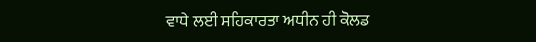ਵਾਧੇ ਲਈ ਸਹਿਕਾਰਤਾ ਅਧੀਨ ਹੀ ਕੋਲਡ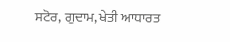ਸਟੋਰ, ਗੁਦਾਮ, ਖੇਤੀ ਆਧਾਰਤ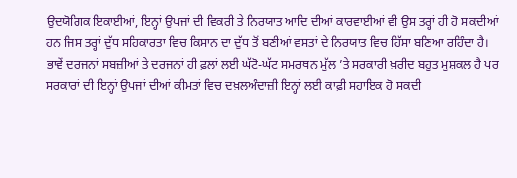ਉਦਯੋਗਿਕ ਇਕਾਈਆਂ, ਇਨ੍ਹਾਂ ਉਪਜਾਂ ਦੀ ਵਿਕਰੀ ਤੇ ਨਿਰਯਾਤ ਆਦਿ ਦੀਆਂ ਕਾਰਵਾਈਆਂ ਵੀ ਉਸ ਤਰ੍ਹਾਂ ਹੀ ਹੋ ਸਕਦੀਆਂ ਹਨ ਜਿਸ ਤਰ੍ਹਾਂ ਦੁੱਧ ਸਹਿਕਾਰਤਾ ਵਿਚ ਕਿਸਾਨ ਦਾ ਦੁੱਧ ਤੋਂ ਬਣੀਆਂ ਵਸਤਾਂ ਦੇ ਨਿਰਯਾਤ ਵਿਚ ਹਿੱਸਾ ਬਣਿਆ ਰਹਿੰਦਾ ਹੈ। ਭਾਵੇਂ ਦਰਜਨਾਂ ਸਬਜ਼ੀਆਂ ਤੇ ਦਰਜਨਾਂ ਹੀ ਫ਼ਲਾਂ ਲਈ ਘੱਟੋ-ਘੱਟ ਸਮਰਥਨ ਮੁੱਲ ’ਤੇ ਸਰਕਾਰੀ ਖ਼ਰੀਦ ਬਹੁਤ ਮੁਸ਼ਕਲ ਹੈ ਪਰ ਸਰਕਾਰਾਂ ਦੀ ਇਨ੍ਹਾਂ ਉਪਜਾਂ ਦੀਆਂ ਕੀਮਤਾਂ ਵਿਚ ਦਖ਼ਲਅੰਦਾਜ਼ੀ ਇਨ੍ਹਾਂ ਲਈ ਕਾਫ਼ੀ ਸਹਾਇਕ ਹੋ ਸਕਦੀ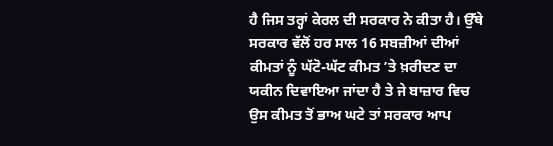ਹੈ ਜਿਸ ਤਰ੍ਹਾਂ ਕੇਰਲ ਦੀ ਸਰਕਾਰ ਨੇ ਕੀਤਾ ਹੈ। ਉੱਥੇ ਸਰਕਾਰ ਵੱਲੋਂ ਹਰ ਸਾਲ 16 ਸਬਜ਼ੀਆਂ ਦੀਆਂ ਕੀਮਤਾਂ ਨੂੰ ਘੱਟੋ-ਘੱਟ ਕੀਮਤ ’ਤੇ ਖ਼ਰੀਦਣ ਦਾ ਯਕੀਨ ਦਿਵਾਇਆ ਜਾਂਦਾ ਹੈ ਤੇ ਜੇ ਬਾਜ਼ਾਰ ਵਿਚ ਉਸ ਕੀਮਤ ਤੋਂ ਭਾਅ ਘਟੇ ਤਾਂ ਸਰਕਾਰ ਆਪ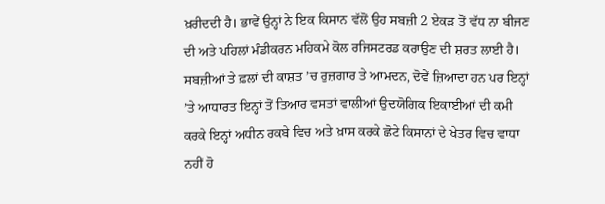ਖ਼ਰੀਦਦੀ ਹੈ। ਭਾਵੇਂ ਉਨ੍ਹਾਂ ਨੇ ਇਕ ਕਿਸਾਨ ਵੱਲੋਂ ਉਹ ਸਬਜ਼ੀ 2 ਏਕੜ ਤੋਂ ਵੱਧ ਨਾ ਬੀਜਣ ਦੀ ਅਤੇ ਪਹਿਲਾਂ ਮੰਡੀਕਰਨ ਮਹਿਕਮੇ ਕੋਲ ਰਜਿਸਟਰਡ ਕਰਾਉਣ ਦੀ ਸ਼ਰਤ ਲਾਈ ਹੈ। ਸਬਜ਼ੀਆਂ ਤੇ ਫ਼ਲਾਂ ਦੀ ਕਾਸ਼ਤ ’ਚ ਰੁਜ਼ਗਾਰ ਤੇ ਆਮਦਨ, ਦੋਵੇਂ ਜ਼ਿਆਦਾ ਹਨ ਪਰ ਇਨ੍ਹਾਂ ’ਤੇ ਆਧਾਰਤ ਇਨ੍ਹਾਂ ਤੋਂ ਤਿਆਰ ਵਸਤਾਂ ਵਾਲੀਆਂ ਉਦਯੋਗਿਕ ਇਕਾਈਆਂ ਦੀ ਕਮੀ ਕਰਕੇ ਇਨ੍ਹਾਂ ਅਧੀਨ ਰਕਬੇ ਵਿਚ ਅਤੇ ਖ਼ਾਸ ਕਰਕੇ ਛੋਟੇ ਕਿਸਾਨਾਂ ਦੇ ਖੇਤਰ ਵਿਚ ਵਾਧਾ ਨਹੀਂ ਹੋ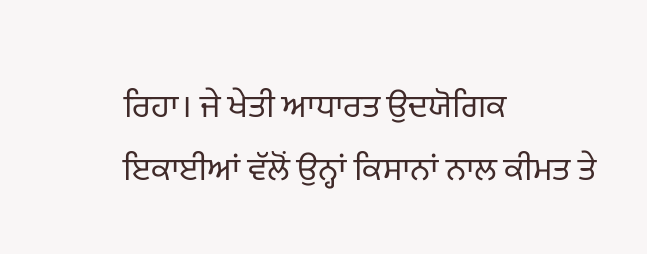ਰਿਹਾ। ਜੇ ਖੇਤੀ ਆਧਾਰਤ ਉਦਯੋਗਿਕ ਇਕਾਈਆਂ ਵੱਲੋਂ ਉਨ੍ਹਾਂ ਕਿਸਾਨਾਂ ਨਾਲ ਕੀਮਤ ਤੇ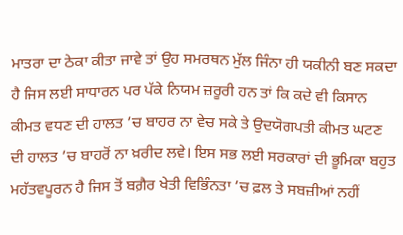ਮਾਤਰਾ ਦਾ ਠੇਕਾ ਕੀਤਾ ਜਾਵੇ ਤਾਂ ਉਹ ਸਮਰਥਨ ਮੁੱਲ ਜਿੰਨਾ ਹੀ ਯਕੀਨੀ ਬਣ ਸਕਦਾ ਹੈ ਜਿਸ ਲਈ ਸਾਧਾਰਨ ਪਰ ਪੱਕੇ ਨਿਯਮ ਜ਼ਰੂਰੀ ਹਨ ਤਾਂ ਕਿ ਕਦੇ ਵੀ ਕਿਸਾਨ ਕੀਮਤ ਵਧਣ ਦੀ ਹਾਲਤ ’ਚ ਬਾਹਰ ਨਾ ਵੇਚ ਸਕੇ ਤੇ ਉਦਯੋਗਪਤੀ ਕੀਮਤ ਘਟਣ ਦੀ ਹਾਲਤ ’ਚ ਬਾਹਰੋਂ ਨਾ ਖ਼ਰੀਦ ਲਵੇ। ਇਸ ਸਭ ਲਈ ਸਰਕਾਰਾਂ ਦੀ ਭੂਮਿਕਾ ਬਹੁਤ ਮਹੱਤਵਪੂਰਨ ਹੈ ਜਿਸ ਤੋਂ ਬਗ਼ੈਰ ਖੇਤੀ ਵਿਭਿੰਨਤਾ ’ਚ ਫ਼ਲ ਤੇ ਸਬਜ਼ੀਆਂ ਨਹੀਂ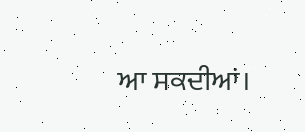ਆ ਸਕਦੀਆਂ।